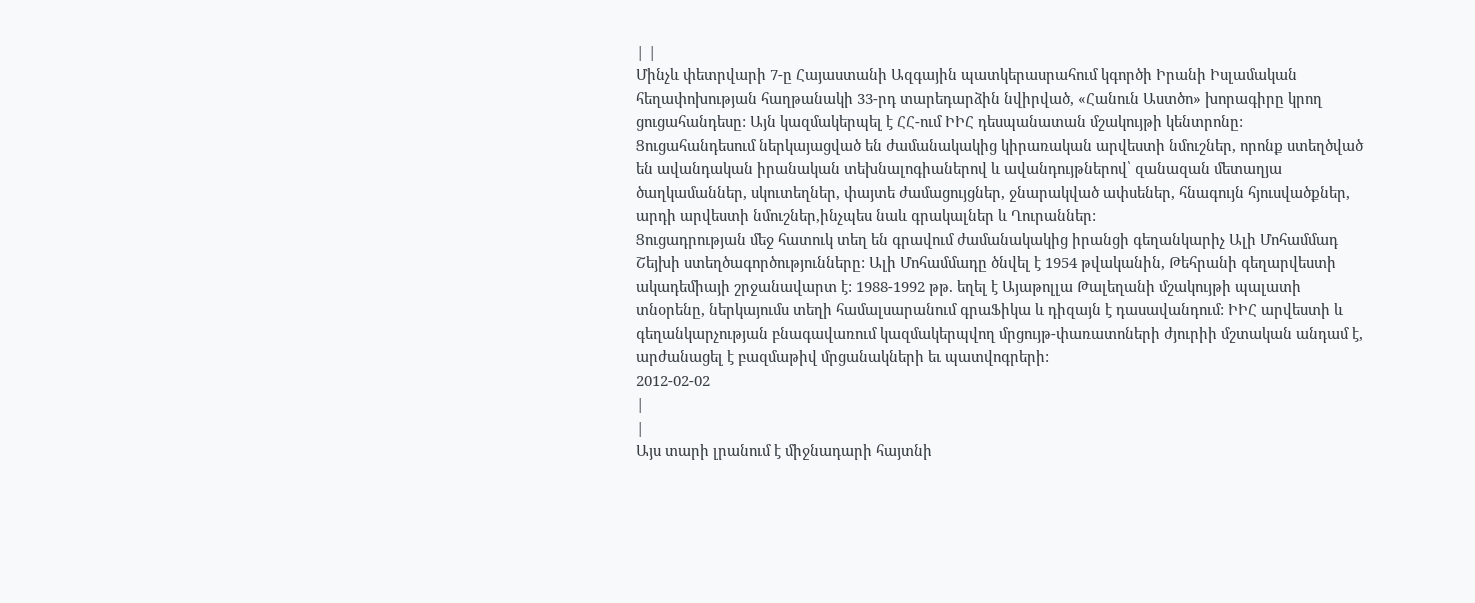| |
Մինչև փետրվարի 7-ը Հայաստանի Ազգային պատկերասրահում կգործի Իրանի Իսլամական հեղափոխության հաղթանակի 33-րդ տարեդարձին նվիրված, «Հանուն Աստծո» խորագիրը կրող ցուցահանդեսը: Այն կազմակերպել է ՀՀ-ում ԻԻՀ դեսպանատան մշակույթի կենտրոնը: Ցուցահանդեսում ներկայացված են ժամանակակից կիրառական արվեստի նմուշներ, որոնք ստեղծված են ավանդական իրանական տեխնալոգիաներով և ավանդույթներով՝ զանազան մետաղյա ծաղկամաններ, սկուտեղներ, փայտե ժամացույցներ, ջնարակված ափսեներ, հնագույն հյուսվածքներ, արդի արվեստի նմուշներ,ինչպես նաև գրակալներ և Ղուրաններ:
Ցուցադրության մեջ հատուկ տեղ են գրավում ժամանակակից իրանցի գեղանկարիչ Ալի Մոհամմադ Շեյխի ստեղծագործությունները: Ալի Մոհամմադը ծնվել է 1954 թվականին, Թեհրանի գեղարվեստի ակադեմիայի շրջանավարտ է: 1988-1992 թթ. եղել է Այաթոլլա Թալեղանի մշակույթի պալատի տնօրենը, ներկայումս տեղի համալսարանում գրաՖիկա և դիզայն է դասավանդում: ԻԻՀ արվեստի և գեղանկարչության բնագավառում կազմակերպվող մրցույթ-փառատոների ժյուրիի մշտական անդամ է, արժանացել է բազմաթիվ մրցանակների եւ պատվոգրերի:
2012-02-02
|
|
Այս տարի լրանում է միջնադարի հայտնի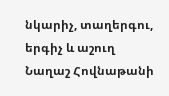նկարիչ, տաղերգու, երգիչ և աշուղ Նաղաշ Հովնաթանի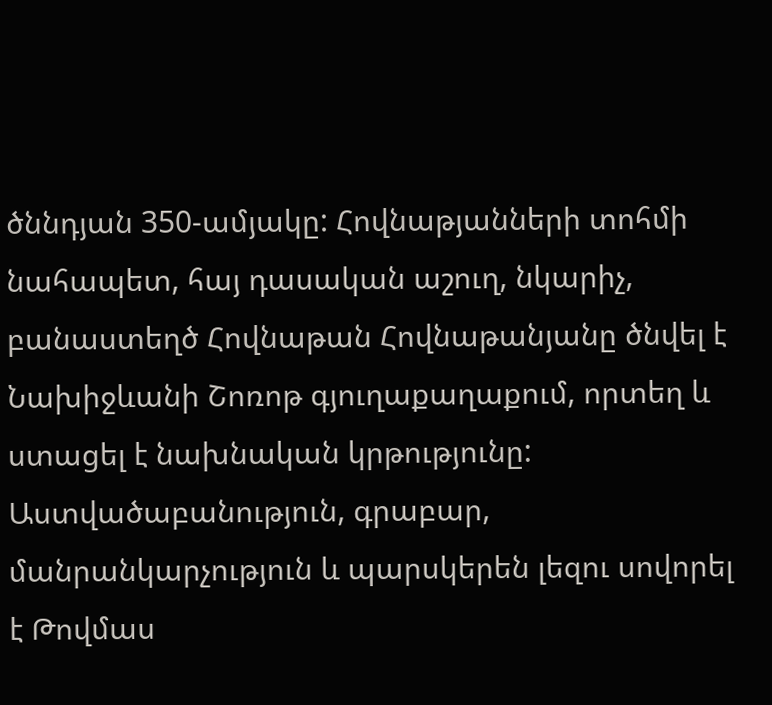ծննդյան 350-ամյակը: Հովնաթյանների տոհմի նահապետ, հայ դասական աշուղ, նկարիչ, բանաստեղծ Հովնաթան Հովնաթանյանը ծնվել է Նախիջևանի Շոռոթ գյուղաքաղաքում, որտեղ և ստացել է նախնական կրթությունը: Աստվածաբանություն, գրաբար, մանրանկարչություն և պարսկերեն լեզու սովորել է Թովմաս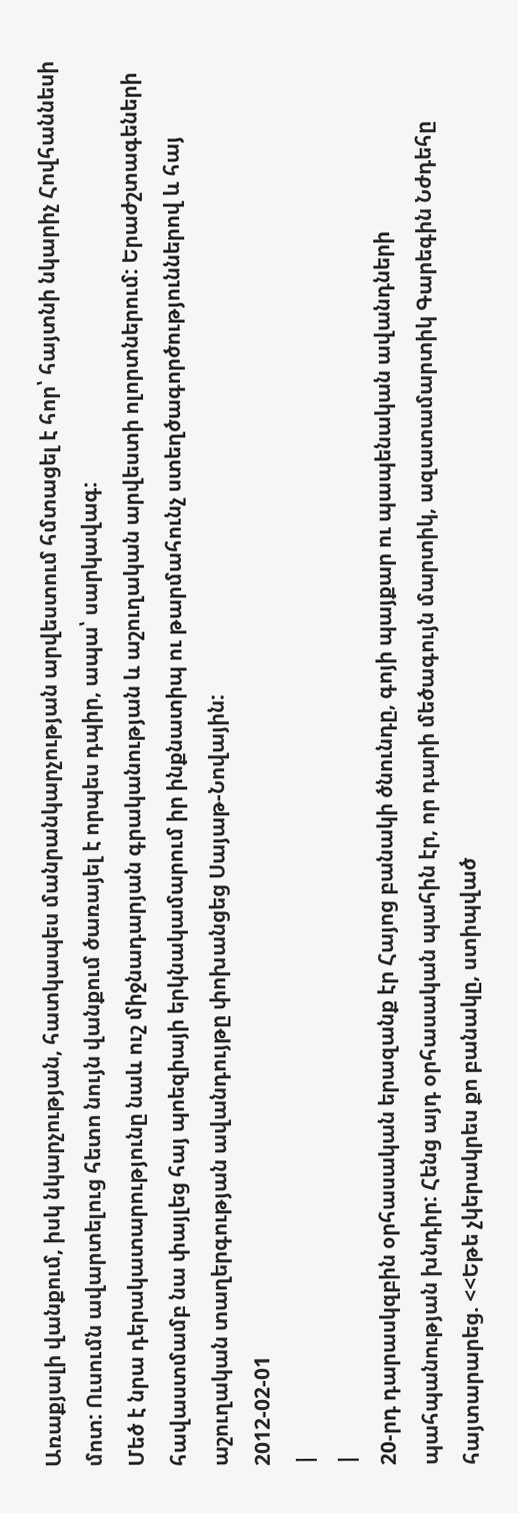Առաքյալի վանքում, իսկ նկարչության, հատկապես մանրանկարչության արվեստում հմտացել է հոր՝ հայտնի նկարիչ Հովհաննեսի մոտ: Ուսումն ավարտելուց հետո նույն վանքում ծառայել է որպես դպիր, ապա՝ սարկավագ:
Մեծ է նրա դերակատարությունը նաև ուշ միջնադարյան գրականության և աշուղական արվեստի ոլորտներում: Երաժշտագեների հավաստմամբ նա փայլեց հայ պոեզիայի երկնակամարում իր ինքնատիպ ու թարմահունչ ստեղծագործություններով և հայ աշուղական տաղերգության ավանդույթը փոխանցեց Սայաթ-Նովային:
2012-02-01
|
|
20-րդ դարասկզբին օրհասական երազանք էր Հայոց բանակի ծնունդը, գոյի պայքար ու պապենական ավանդների պահպանության խնդիր: Հենց այդ օրհասական պահին էր, որ դարի մեծագույն մարտիկ, ազատամարտիկ Գարեգին Նժդեհը հայտարարեց. <<Եթե չկերակրես քո բանակը, ստիպված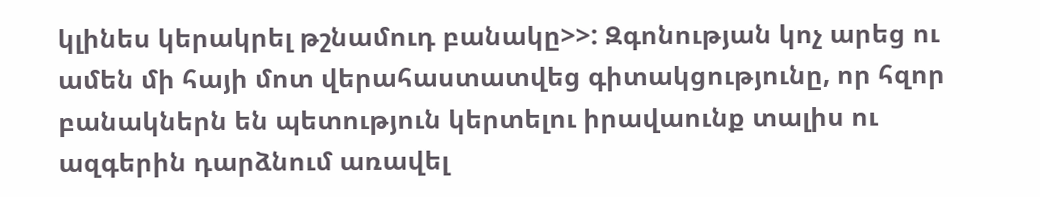կլինես կերակրել թշնամուդ բանակը>>: Զգոնության կոչ արեց ու ամեն մի հայի մոտ վերահաստատվեց գիտակցությունը, որ հզոր բանակներն են պետություն կերտելու իրավաունք տալիս ու ազգերին դարձնում առավել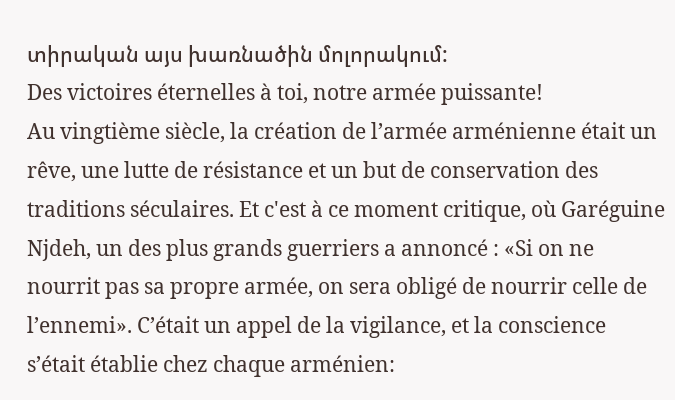տիրական այս խառնածին մոլորակում:
Des victoires éternelles à toi, notre armée puissante!
Au vingtième siècle, la création de l’armée arménienne était un rêve, une lutte de résistance et un but de conservation des traditions séculaires. Et c'est à ce moment critique, où Garéguine Njdeh, un des plus grands guerriers a annoncé : «Si on ne nourrit pas sa propre armée, on sera obligé de nourrir celle de l’ennemi». C’était un appel de la vigilance, et la conscience s’était établie chez chaque arménien: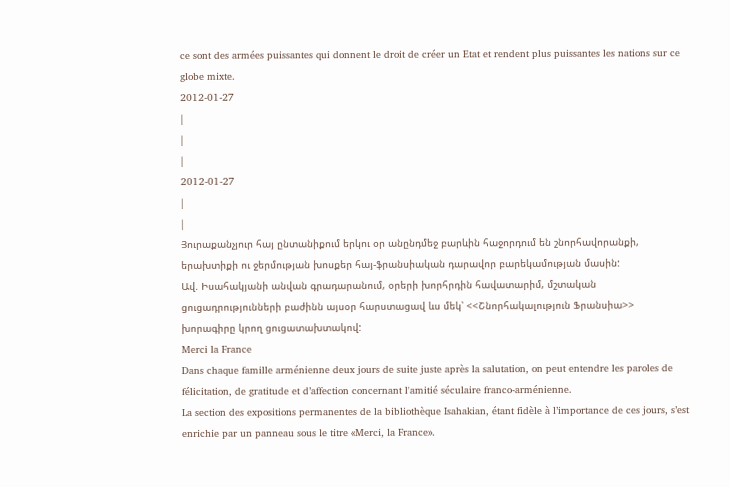ce sont des armées puissantes qui donnent le droit de créer un Etat et rendent plus puissantes les nations sur ce globe mixte.
2012-01-27
|
|
|
2012-01-27
|
|
Յուրաքանչյուր հայ ընտանիքում երկու օր անընդմեջ բարևին հաջորդում են շնորհավորանքի, երախտիքի ու ջերմության խոսքեր հայ-ֆրանսիական դարավոր բարեկամության մասին:
Ավ. Իսահակյանի անվան գրադարանում, օրերի խորհրդին հավատարիմ, մշտական ցուցադրությունների բաժինն այսօր հարստացավ ևս մեկ՝ <<Շնորհակալություն Ֆրանսիա>> խորագիրը կրող ցուցատախտակով:
Merci la France
Dans chaque famille arménienne deux jours de suite juste après la salutation, on peut entendre les paroles de félicitation, de gratitude et d’affection concernant l'amitié séculaire franco-arménienne.
La section des expositions permanentes de la bibliothèque Isahakian, étant fidèle à l’importance de ces jours, s’est enrichie par un panneau sous le titre «Merci, la France».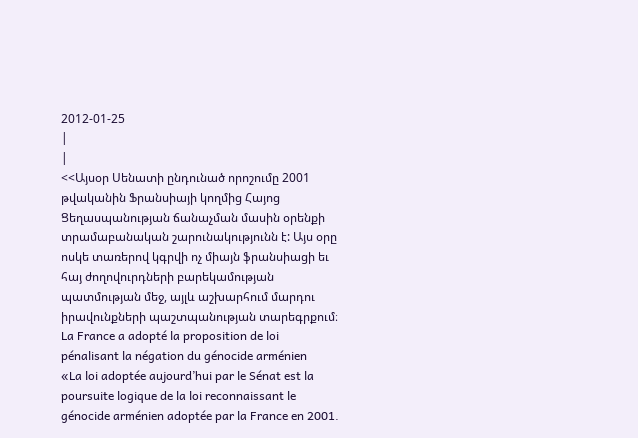2012-01-25
|
|
<<Այսօր Սենատի ընդունած որոշումը 2001 թվականին Ֆրանսիայի կողմից Հայոց Ցեղասպանության ճանաչման մասին օրենքի տրամաբանական շարունակությունն է: Այս օրը ոսկե տառերով կգրվի ոչ միայն ֆրանսիացի եւ հայ ժողովուրդների բարեկամության պատմության մեջ, այլև աշխարհում մարդու իրավունքների պաշտպանության տարեգրքում։
La France a adopté la proposition de loi
pénalisant la négation du génocide arménien
«La loi adoptée aujourd’hui par le Sénat est la poursuite logique de la loi reconnaissant le génocide arménien adoptée par la France en 2001.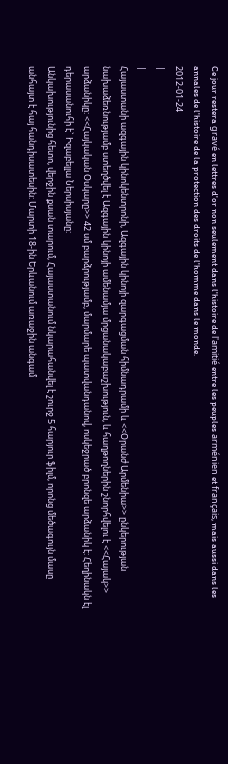Ce jour restera gravé en lettres d'or non seulement dans l'histoire de l'amitié entre les peuples arménien et français, mais aussi dans les annales de l'histoire de la protection des droits de l'homme dans le monde.
2012-01-24
|
|
Հայաստանի ազգային կինոկենտրոնի, Ազգային կինոյի զարգացման հիմնադրամի և <<Օրանժ Արմենիա>> ընկերության նախաձեռնությամբ ստեղծվել է Ազգային կինոյի ամենամյա մրցանակաբաշխություն, և հաղթողներին շնորհվելու է <<Հայակ>> արձանիկը: <<Հայկական Օսկարը>> 42 սմ բարձրությամբ, մարմարե պատվանդանով, ոսկեջրած բրոնզե արձանիկ է: Հեղինակն էլ դերասանուհի է` Իզաբելլա Ներսիսյանը:
Անկախությունից հետո, վերջին քսան տարում, Հայաստանում նկարահանվել է շուրջ 5 հարյուր ֆիլմ, որոնց մեծագույն մասը անհայտ է հայ հանդիսատեսին: Մարտի 18-ին Երևանում առաջին անգամ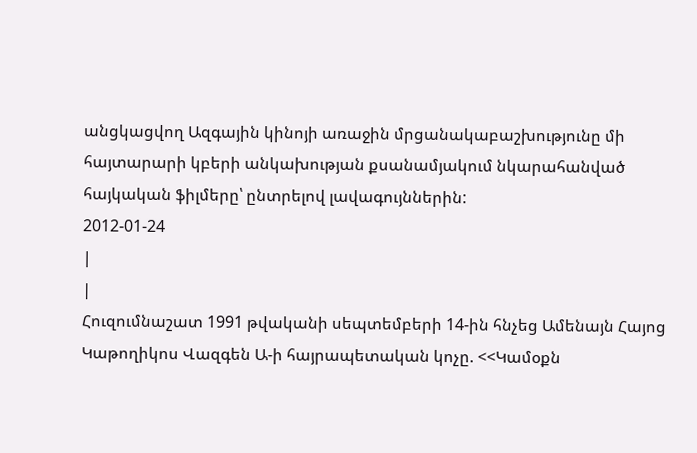անցկացվող Ազգային կինոյի առաջին մրցանակաբաշխությունը մի հայտարարի կբերի անկախության քսանամյակում նկարահանված հայկական ֆիլմերը՝ ընտրելով լավագույններին:
2012-01-24
|
|
Հուզումնաշատ 1991 թվականի սեպտեմբերի 14-ին հնչեց Ամենայն Հայոց Կաթողիկոս Վազգեն Ա-ի հայրապետական կոչը. <<Կամօքն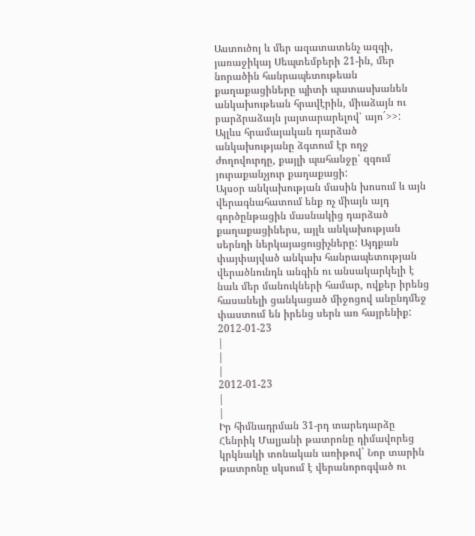Աստուծոյ և մեր ազատատենչ ազգի, յառաջիկայ Սեպտեմբերի 21-ին, մեր նորածին հանրապետութեան քաղաքացիները պիտի պատասխանեն անկախութեան հրավէրին, միաձայն ու բարձրաձայն յայտարարելով՝ այո´>>: Այլևս հրամայական դարձած անկախությանը ձգտում էր ողջ ժողովուրդը, քայլի պահանջը՝ զգում յուրաքանչյուր քաղաքացի:
Այսօր անկախության մասին խոսում և այն վերագնահատում ենք ոչ միայն այդ գործընթացին մասնակից դարձած քաղաքացիներս, այլև անկախության սերնդի ներկայացուցիչները: Այդքան փայփայված անկախ հանրապետության վերածնունդն անգին ու անսակարկելի է նաև մեր մանուկների համար, ովքեր իրենց հասանելի ցանկացած միջոցով անընդմեջ փաստում են իրենց սերն առ հայրենիք:
2012-01-23
|
|
|
2012-01-23
|
|
Իր հիմնադրման 31-րդ տարեդարձը Հենրիկ Մալյանի թատրոնը դիմավորեց կրկնակի տոնական առիթով` Նոր տարին թատրոնը սկսում է վերանորոգված ու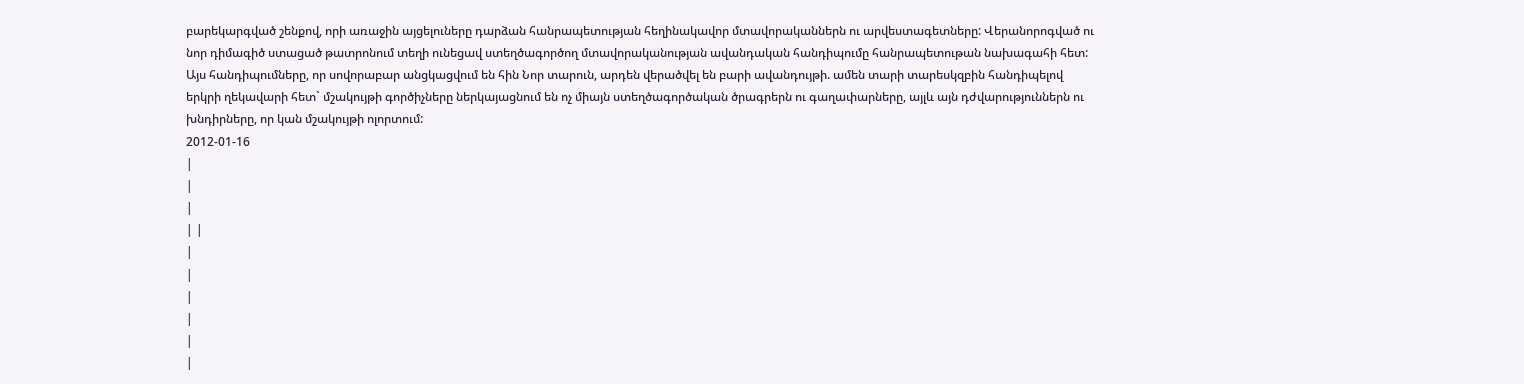բարեկարգված շենքով, որի առաջին այցելուները դարձան հանրապետության հեղինակավոր մտավորականներն ու արվեստագետները: Վերանորոգված ու նոր դիմագիծ ստացած թատրոնում տեղի ունեցավ ստեղծագործող մտավորականության ավանդական հանդիպումը հանրապետութան նախագահի հետ: Այս հանդիպումները, որ սովորաբար անցկացվում են հին Նոր տարուն, արդեն վերածվել են բարի ավանդույթի. ամեն տարի տարեսկզբին հանդիպելով երկրի ղեկավարի հետ` մշակույթի գործիչները ներկայացնում են ոչ միայն ստեղծագործական ծրագրերն ու գաղափարները, այլև այն դժվարություններն ու խնդիրները, որ կան մշակույթի ոլորտում:
2012-01-16
|
|
|
| |
|
|
|
|
|
|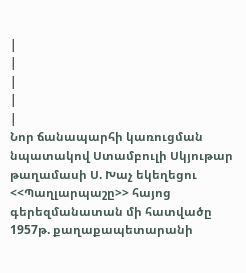|
|
|
|
|
Նոր ճանապարհի կառուցման նպատակով Ստամբուլի Սկյութար թաղամասի Ս. Խաչ եկեղեցու <<Պաղլարպաշը>> հայոց գերեզմանատան մի հատվածը 1957թ. քաղաքապետարանի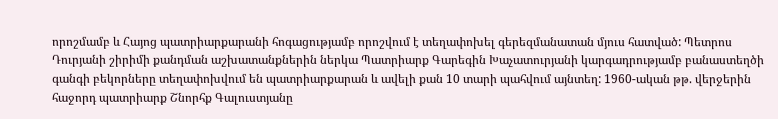որոշմամբ և Հայոց պատրիարքարանի հոգացությամբ որոշվում է տեղափոխել գերեզմանատան մյուս հատված: Պետրոս Դուրյանի շիրիմի քանդման աշխատանքներին ներկա Պատրիարք Գարեգին Խաչատուրյանի կարգադրությամբ բանաստեղծի գանգի բեկորները տեղափոխվում են պատրիարքարան և ավելի քան 10 տարի պահվում այնտեղ: 1960-ական թթ. վերջերին հաջորդ պատրիարք Շնորհք Գալուստյանը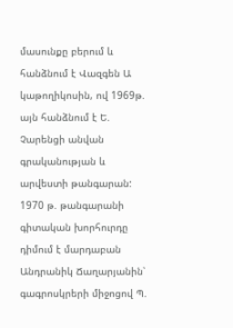մասունքը բերում և հանձնում է Վազգեն Ա կաթողիկոսին, ով 1969թ. այն հանձնում է Ե. Չարենցի անվան գրականության և արվեստի թանգարան:
1970 թ. թանգարանի գիտական խորհուրդը դիմում է մարդաբան Անդրանիկ Ճաղարյանին՝ գագրոսկրերի միջոցով Պ.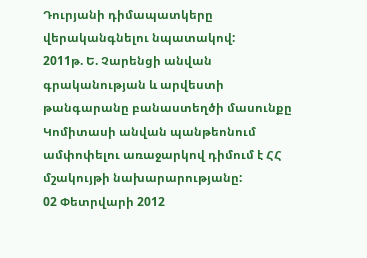Դուրյանի դիմապատկերը վերականգնելու նպատակով:
2011թ. Ե. Չարենցի անվան գրականության և արվեստի թանգարանը բանաստեղծի մասունքը Կոմիտասի անվան պանթեոնում ամփոփելու առաջարկով դիմում է ՀՀ մշակույթի նախարարությանը:
02 Փետրվարի 2012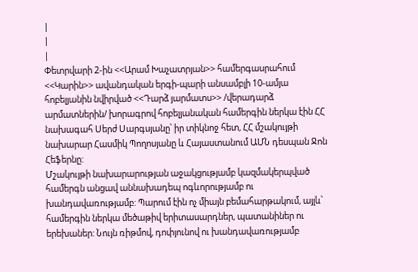|
|
|
Փետրվարի 2-ին <<Արամ Խաչատրյան>> համերգասրահում <<Կարին>> ավանդական երգի-պարի անսամբլի 10-ամյա հոբելյանին նվիրված <<Դարձ յարմատս>> /վերադարձ արմատներին/ խորագրով հոբելյանական համերգին ներկա էին ՀՀ նախագահ Սերժ Սարգսյանը՝ իր տիկնոջ հետ, ՀՀ մշակույթի նախարար Հասմիկ Պողոսյանը և Հայաստանում ԱՄՆ դեսպան Ջոն Հեֆերնը:
Մշակույթի նախարարության աջակցությամբ կազմակերպված համերգն անցավ աննախադեպ ոգևորությամբ ու խանդավառությամբ: Պարում էին ոչ միայն բեմահարթակում, այլև՝ համերգին ներկա մեծաթիվ երիտասարդներ, պատանիներ ու երեխաներ: Նույն ռիթմով, դոփյունով ու խանդավառությամբ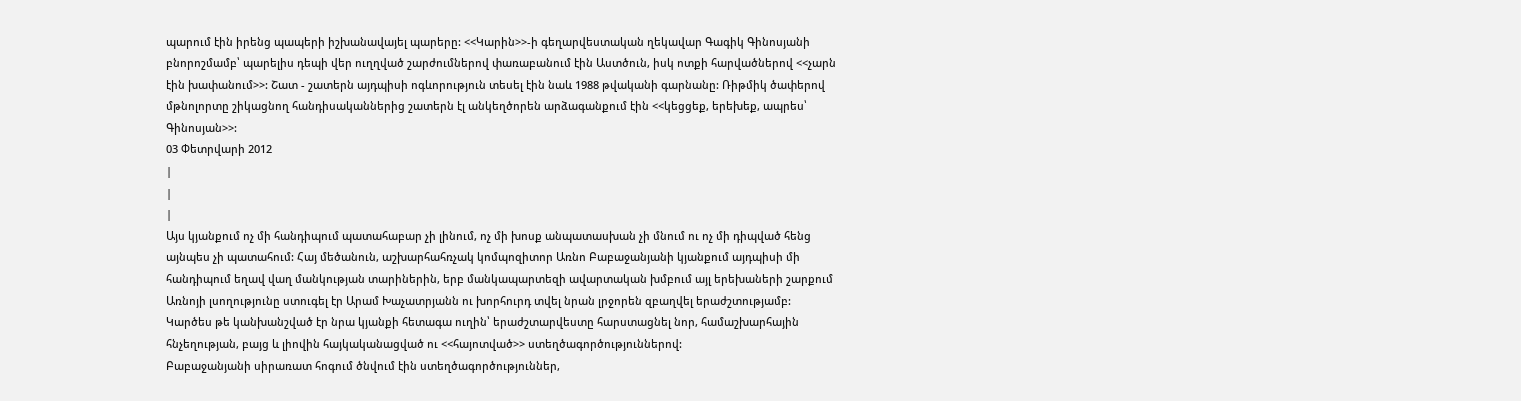պարում էին իրենց պապերի իշխանավայել պարերը: <<Կարին>>-ի գեղարվեստական ղեկավար Գագիկ Գինոսյանի բնորոշմամբ՝ պարելիս դեպի վեր ուղղված շարժումներով փառաբանում էին Աստծուն, իսկ ոտքի հարվածներով <<չարն էին խափանում>>: Շատ - շատերն այդպիսի ոգևորություն տեսել էին նաև 1988 թվականի գարնանը: Ռիթմիկ ծափերով մթնոլորտը շիկացնող հանդիսականներից շատերն էլ անկեղծորեն արձագանքում էին <<կեցցեք, երեխեք, ապրես՝ Գինոսյան>>:
03 Փետրվարի 2012
|
|
|
Այս կյանքում ոչ մի հանդիպում պատահաբար չի լինում, ոչ մի խոսք անպատասխան չի մնում ու ոչ մի դիպված հենց այնպես չի պատահում: Հայ մեծանուն, աշխարհահռչակ կոմպոզիտոր Առնո Բաբաջանյանի կյանքում այդպիսի մի հանդիպում եղավ վաղ մանկության տարիներին, երբ մանկապարտեզի ավարտական խմբում այլ երեխաների շարքում Առնոյի լսողությունը ստուգել էր Արամ Խաչատրյանն ու խորհուրդ տվել նրան լրջորեն զբաղվել երաժշտությամբ: Կարծես թե կանխանշված էր նրա կյանքի հետագա ուղին՝ երաժշտարվեստը հարստացնել նոր, համաշխարհային հնչեղության, բայց և լիովին հայկականացված ու <<հայոտված>> ստեղծագործություններով:
Բաբաջանյանի սիրառատ հոգում ծնվում էին ստեղծագործություններ,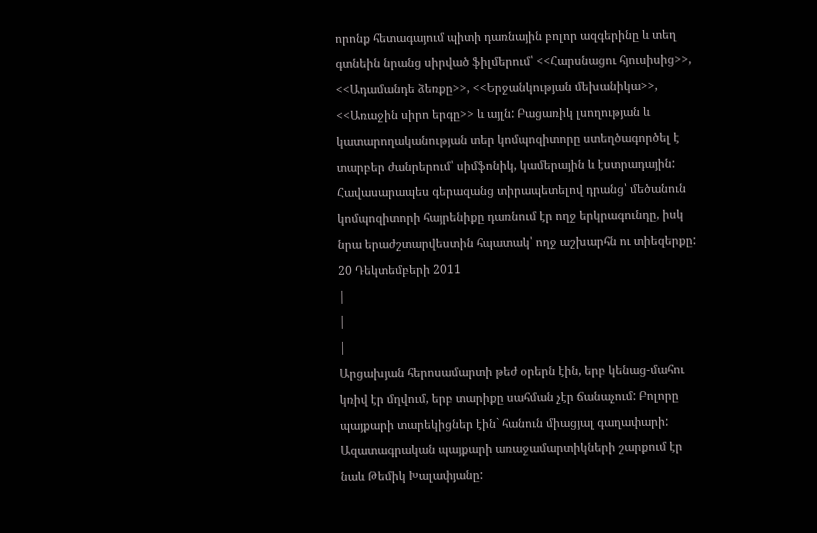որոնք հետագայում պիտի դառնային բոլոր ազգերինը և տեղ գտնեին նրանց սիրված ֆիլմերում՝ <<Հարսնացու հյուսիսից>>, <<Ադամանդե ձեռքը>>, <<Երջանկության մեխանիկա>>, <<Առաջին սիրո երգը>> և այլն: Բացառիկ լսողության և կատարողականության տեր կոմպոզիտորը ստեղծագործել է տարբեր ժանրերում՝ սիմֆոնիկ, կամերային և էստրադային: Հավասարապես գերազանց տիրապետելով դրանց՝ մեծանուն կոմպոզիտորի հայրենիքը դառնում էր ողջ երկրագունդը, իսկ նրա երաժշտարվեստին հպատակ՝ ողջ աշխարհն ու տիեզերքը:
20 Դեկտեմբերի 2011
|
|
|
Արցախյան հերոսամարտի թեժ օրերն էին, երբ կենաց-մահու կռիվ էր մղվում, երբ տարիքը սահման չէր ճանաչում: Բոլորը պայքարի տարեկիցներ էին` հանուն միացյալ գաղափարի: Ազատագրական պայքարի առաջամարտիկների շարքում էր նաև Թեմիկ Խալափյանը: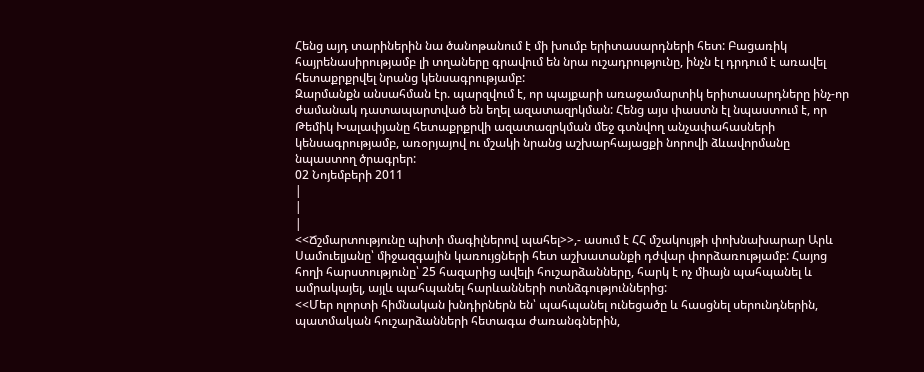Հենց այդ տարիներին նա ծանոթանում է մի խումբ երիտասարդների հետ: Բացառիկ հայրենասիրությամբ լի տղաները գրավում են նրա ուշադրությունը, ինչն էլ դրդում է առավել հետաքրքրվել նրանց կենսագրությամբ:
Զարմանքն անսահման էր. պարզվում է, որ պայքարի առաջամարտիկ երիտասարդները ինչ-որ ժամանակ դատապարտված են եղել ազատազրկման: Հենց այս փաստն էլ նպաստում է, որ Թեմիկ Խալափյանը հետաքրքրվի ազատազրկման մեջ գտնվող անչափահասների կենսագրությամբ, առօրյայով ու մշակի նրանց աշխարհայացքի նորովի ձևավորմանը նպաստող ծրագրեր:
02 Նոյեմբերի 2011
|
|
|
<<Ճշմարտությունը պիտի մագիլներով պահել>>,- ասում է ՀՀ մշակույթի փոխնախարար Արև Սամուելյանը՝ միջազգային կառույցների հետ աշխատանքի դժվար փորձառությամբ: Հայոց հողի հարստությունը՝ 25 հազարից ավելի հուշարձանները, հարկ է ոչ միայն պահպանել և ամրակայել, այլև պահպանել հարևանների ոտնձգություններից:
<<Մեր ոլորտի հիմնական խնդիրներն են՝ պահպանել ունեցածը և հասցնել սերունդներին, պատմական հուշարձանների հետագա ժառանգներին,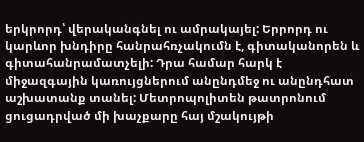երկրորդ՝ վերականգնել ու ամրակայել: Երրորդ ու կարևոր խնդիրը հանրահռչակումն է, գիտականորեն և գիտահանրամատչելի: Դրա համար հարկ է միջազգային կառույցներում անընդմեջ ու անընդհատ աշխատանք տանել: Մետրոպոլիտեն թատրոնում ցուցադրված մի խաչքարը հայ մշակույթի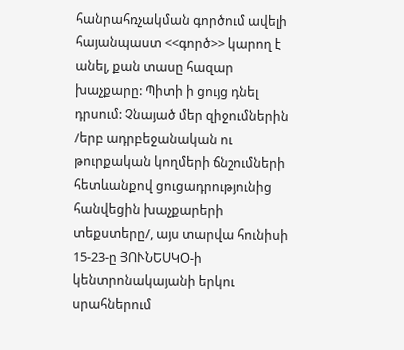հանրահռչակման գործում ավելի հայանպաստ <<գործ>> կարող է անել, քան տասը հազար խաչքարը: Պիտի ի ցույց դնել դրսում: Չնայած մեր զիջումներին /երբ ադրբեջանական ու թուրքական կողմերի ճնշումների հետևանքով ցուցադրությունից հանվեցին խաչքարերի տեքստերը/, այս տարվա հունիսի 15-23-ը ՅՈՒՆԵՍԿՕ-ի կենտրոնակայանի երկու սրահներում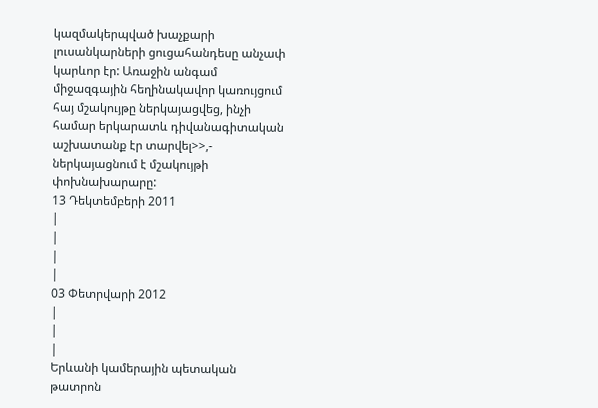կազմակերպված խաչքարի լուսանկարների ցուցահանդեսը անչափ կարևոր էր: Առաջին անգամ միջազգային հեղինակավոր կառույցում հայ մշակույթը ներկայացվեց, ինչի համար երկարատև դիվանագիտական աշխատանք էր տարվել>>,- ներկայացնում է մշակույթի փոխնախարարը:
13 Դեկտեմբերի 2011
|
|
|
|
03 Փետրվարի 2012
|
|
|
Երևանի կամերային պետական թատրոն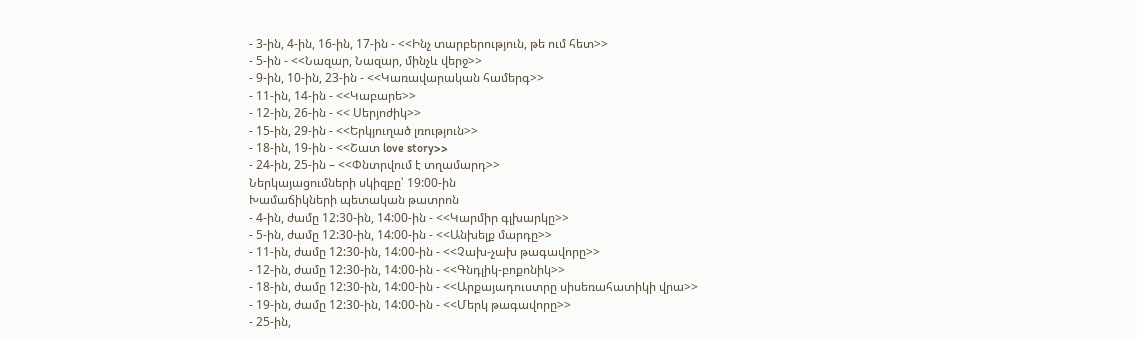- 3-ին, 4-ին, 16-ին, 17-ին - <<Ինչ տարբերություն, թե ում հետ>>
- 5-ին - <<Նազար, Նազար, մինչև վերջ>>
- 9-ին, 10-ին, 23-ին - <<Կառավարական համերգ>>
- 11-ին, 14-ին - <<Կաբարե>>
- 12-ին, 26-ին - << Սերյոժիկ>>
- 15-ին, 29-ին - <<Երկյուղած լռություն>>
- 18-ին, 19-ին - <<Շատ love story>>
- 24-ին, 25-ին – <<Փնտրվում է տղամարդ>>
Ներկայացումների սկիզբը՝ 19:00-ին
Խամաճիկների պետական թատրոն
- 4-ին, ժամը 12:30-ին, 14:00-ին - <<Կարմիր գլխարկը>>
- 5-ին, ժամը 12:30-ին, 14:00-ին - <<Անխելք մարդը>>
- 11-ին, ժամը 12:30-ին, 14:00-ին - <<Չախ-չախ թագավորը>>
- 12-ին, ժամը 12:30-ին, 14:00-ին - <<Գնդլիկ-բոքոնիկ>>
- 18-ին, ժամը 12:30-ին, 14:00-ին - <<Արքայադուստրը սիսեռահատիկի վրա>>
- 19-ին, ժամը 12:30-ին, 14:00-ին - <<Մերկ թագավորը>>
- 25-ին,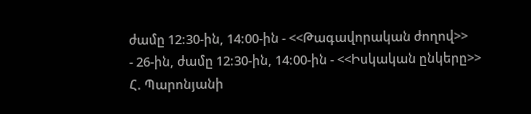ժամը 12:30-ին, 14:00-ին - <<Թագավորական ժողով>>
- 26-ին, ժամը 12:30-ին, 14:00-ին - <<Իսկական ընկերը>>
Հ. Պարոնյանի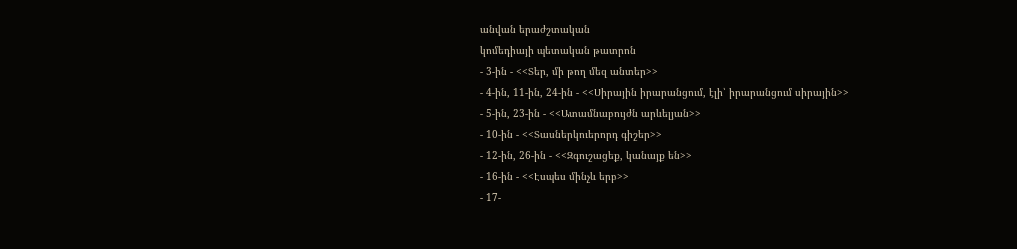անվան երաժշտական
կոմեդիայի պետական թատրոն
- 3-ին - <<Տեր, մի թող մեզ անտեր>>
- 4-ին, 11-ին, 24-ին - <<Սիրային իրարանցում, էլի՝ իրարանցում սիրային>>
- 5-ին, 23-ին - <<Ատամնաբույժն արևելյան>>
- 10-ին - <<Տասներկուերորդ գիշեր>>
- 12-ին, 26-ին - <<Զգուշացեք, կանայք են>>
- 16-ին - <<Էսպես մինչև երբ>>
- 17-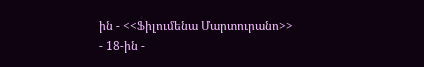ին - <<Ֆիլումենա Մարտուրանո>>
- 18-ին -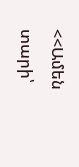<<Ամեն տարի՝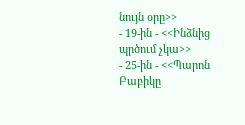նույն օրը>>
- 19-ին - <<Ինձնից պրծում չկա>>
- 25-ին - <<Պարոն Բաբիկը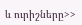և ուրիշները>>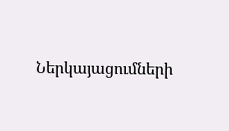Ներկայացումների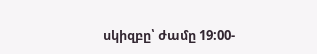սկիզբը՝ ժամը 19:00-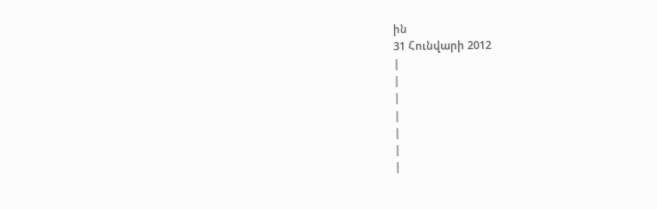ին
31 Հունվարի 2012
|
|
|
|
|
|
|